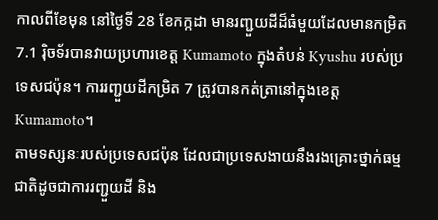កាលពីខែមុន នៅថ្ងៃទី 28 ខែកក្កដា មានរញ្ជួយដីដ៏ធំមួយដែលមានកម្រិត 7.1 រ៉ិចទ័របានវាយប្រហារខេត្ត Kumamoto ក្នុងតំបន់ Kyushu របស់ប្រទេសជប៉ុន។ ការរញ្ជួយដីកម្រិត 7 ត្រូវបានកត់ត្រានៅក្នុងខេត្ត Kumamoto។
តាមទស្សនៈរបស់ប្រទេសជប៉ុន ដែលជាប្រទេសងាយនឹងរងគ្រោះថ្នាក់ធម្មជាតិដូចជាការរញ្ជួយដី និង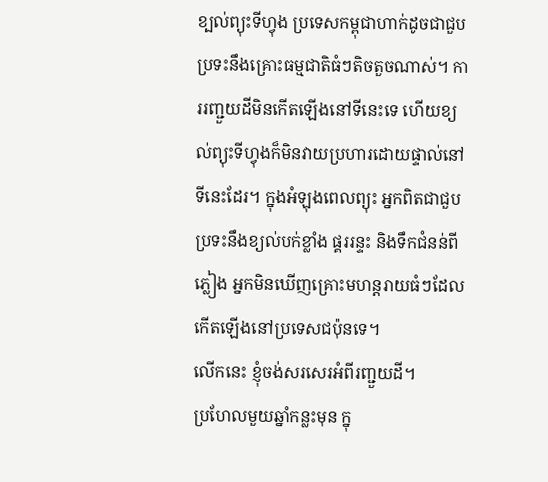ខ្បល់ព្យុះទីហ្វុង ប្រទេសកម្ពុជាហាក់ដូចជាជួបប្រទះនឹងគ្រោះធម្មជាតិធំៗតិចតួចណាស់។ ការរញ្ជួយដីមិនកើតឡើងនៅទីនេះទេ ហើយខ្យល់ព្យុះទីហ្វុងក៏មិនវាយប្រហារដោយផ្ទាល់នៅទីនេះដែរ។ ក្នុងអំឡុងពេលព្យុះ អ្នកពិតជាជួបប្រទះនឹងខ្យល់បក់ខ្លាំង ផ្គររន្ទះ និងទឹកជំនន់ពីភ្លៀង អ្នកមិនឃើញគ្រោះមហន្តរាយធំៗដែលកើតឡើងនៅប្រទេសជប៉ុនទេ។
លើកនេះ ខ្ញុំចង់សរសេរអំពីរញ្ជួយដី។
ប្រហែលមួយឆ្នាំកន្លះមុន ក្នុ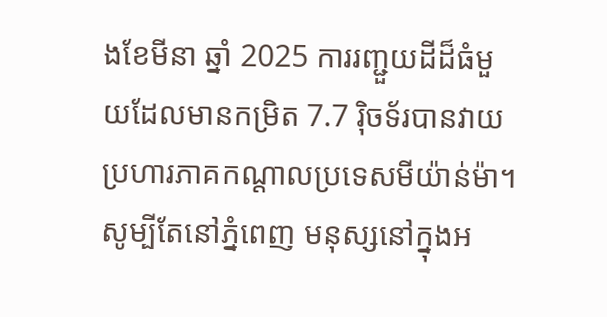ងខែមីនា ឆ្នាំ 2025 ការរញ្ជួយដីដ៏ធំមួយដែលមានកម្រិត 7.7 រ៉ិចទ័របានវាយប្រហារភាគកណ្តាលប្រទេសមីយ៉ាន់ម៉ា។ សូម្បីតែនៅភ្នំពេញ មនុស្សនៅក្នុងអ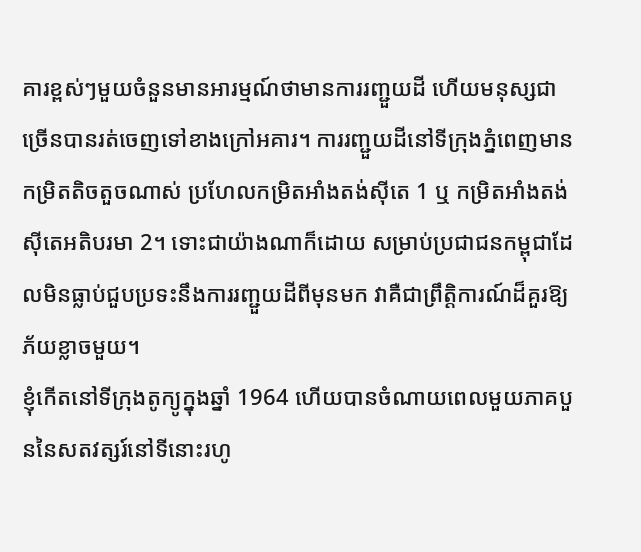គារខ្ពស់ៗមួយចំនួនមានអារម្មណ៍ថាមានការរញ្ជួយដី ហើយមនុស្សជាច្រើនបានរត់ចេញទៅខាងក្រៅអគារ។ ការរញ្ជួយដីនៅទីក្រុងភ្នំពេញមានកម្រិតតិចតួចណាស់ ប្រហែលកម្រិតអាំងតង់ស៊ីតេ 1 ឬ កម្រិតអាំងតង់ស៊ីតេអតិបរមា 2។ ទោះជាយ៉ាងណាក៏ដោយ សម្រាប់ប្រជាជនកម្ពុជាដែលមិនធ្លាប់ជួបប្រទះនឹងការរញ្ជួយដីពីមុនមក វាគឺជាព្រឹត្តិការណ៍ដ៏គួរឱ្យភ័យខ្លាចមួយ។
ខ្ញុំកើតនៅទីក្រុងតូក្យូក្នុងឆ្នាំ 1964 ហើយបានចំណាយពេលមួយភាគបួននៃសតវត្សរ៍នៅទីនោះរហូ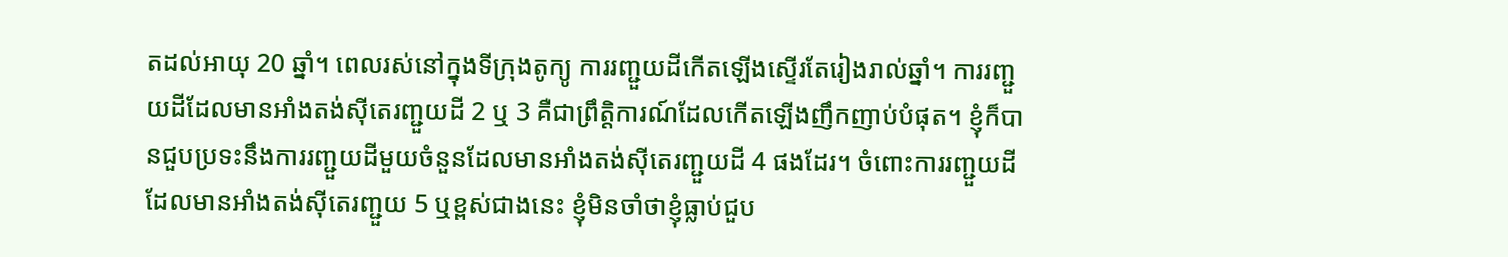តដល់អាយុ 20 ឆ្នាំ។ ពេលរស់នៅក្នុងទីក្រុងតូក្យូ ការរញ្ជួយដីកើតឡើងស្ទើរតែរៀងរាល់ឆ្នាំ។ ការរញ្ជួយដីដែលមានអាំងតង់ស៊ីតេរញ្ជួយដី 2 ឬ 3 គឺជាព្រឹត្តិការណ៍ដែលកើតឡើងញឹកញាប់បំផុត។ ខ្ញុំក៏បានជួបប្រទះនឹងការរញ្ជួយដីមួយចំនួនដែលមានអាំងតង់ស៊ីតេរញ្ជួយដី 4 ផងដែរ។ ចំពោះការរញ្ជួយដីដែលមានអាំងតង់ស៊ីតេរញ្ជួយ 5 ឬខ្ពស់ជាងនេះ ខ្ញុំមិនចាំថាខ្ញុំធ្លាប់ជួប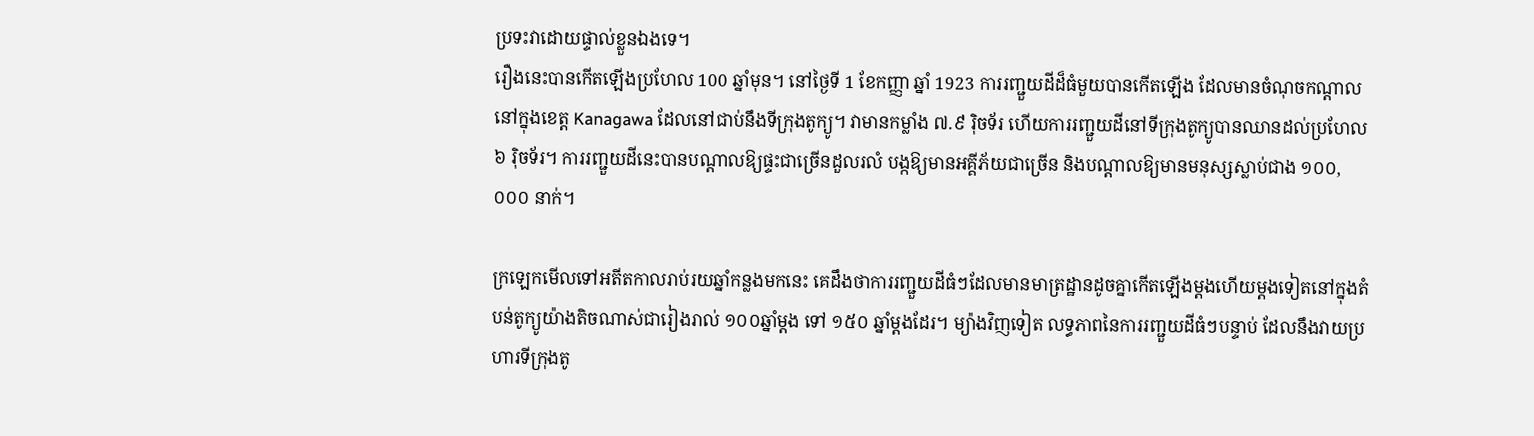ប្រទះវាដោយផ្ទាល់ខ្លួនឯងទេ។
រឿងនេះបានកើតឡើងប្រហែល 100 ឆ្នាំមុន។ នៅថ្ងៃទី 1 ខែកញ្ញា ឆ្នាំ 1923 ការរញ្ជួយដីដ៏ធំមួយបានកើតឡើង ដែលមានចំណុចកណ្តាលនៅក្នុងខេត្ត Kanagawa ដែលនៅជាប់នឹងទីក្រុងតូក្យូ។ វាមានកម្លាំង ៧.៩ រ៉ិចទ័រ ហើយការរញ្ជួយដីនៅទីក្រុងតូក្យូបានឈានដល់ប្រហែល ៦ រ៉ិចទ័រ។ ការរញ្ជួយដីនេះបានបណ្តាលឱ្យផ្ទះជាច្រើនដួលរលំ បង្កឱ្យមានអគ្គីភ័យជាច្រើន និងបណ្តាលឱ្យមានមនុស្សស្លាប់ជាង ១០០,០០០ នាក់។

ក្រឡេកមើលទៅអតីតកាលរាប់រយឆ្នាំកន្លងមកនេះ គេដឹងថាការរញ្ជួយដីធំៗដែលមានមាត្រដ្ឋានដូចគ្នាកើតឡើងម្តងហើយម្តងទៀតនៅក្នុងតំបន់តូក្យូយ៉ាងតិចណាស់ជារៀងរាល់ ១០០ឆ្នាំម្ដង ទៅ ១៥០ ឆ្នាំម្ដងដែរ។ ម្យ៉ាងវិញទៀត លទ្ធភាពនៃការរញ្ជួយដីធំៗបន្ទាប់ ដែលនឹងវាយប្រហារទីក្រុងតូ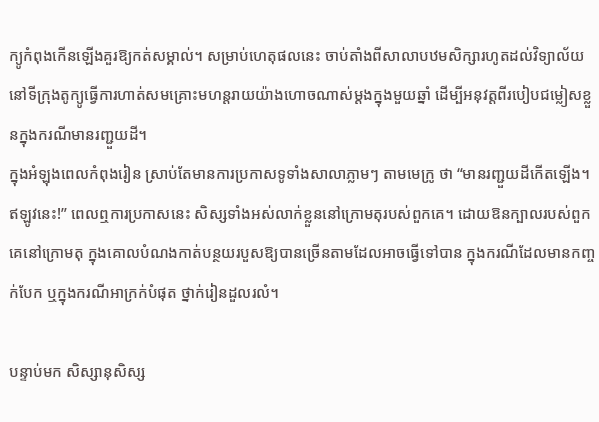ក្យូកំពុងកើនឡើងគួរឱ្យកត់សម្គាល់។ សម្រាប់ហេតុផលនេះ ចាប់តាំងពីសាលាបឋមសិក្សារហូតដល់វិទ្យាល័យនៅទីក្រុងតូក្យូធ្វើការហាត់សមគ្រោះមហន្តរាយយ៉ាងហោចណាស់ម្តងក្នុងមួយឆ្នាំ ដើម្បីអនុវត្តពីរបៀបជម្លៀសខ្លួនក្នុងករណីមានរញ្ជួយដី។
ក្នុងអំឡុងពេលកំពុងរៀន ស្រាប់តែមានការប្រកាសទូទាំងសាលាភ្លាមៗ តាមមេក្រូ ថា “មានរញ្ជួយដីកើតឡើង។ ឥឡូវនេះ!” ពេលឮការប្រកាសនេះ សិស្សទាំងអស់លាក់ខ្លួននៅក្រោមតុរបស់ពួកគេ។ ដោយឱនក្បាលរបស់ពួកគេនៅក្រោមតុ ក្នុងគោលបំណងកាត់បន្ថយរបួសឱ្យបានច្រើនតាមដែលអាចធ្វើទៅបាន ក្នុងករណីដែលមានកញ្ចក់បែក ឬក្នុងករណីអាក្រក់បំផុត ថ្នាក់រៀនដួលរលំ។

បន្ទាប់មក សិស្សានុសិស្ស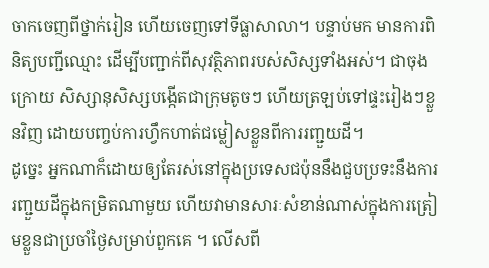ចាកចេញពីថ្នាក់រៀន ហើយចេញទៅទីធ្លាសាលា។ បន្ទាប់មក មានការពិនិត្យបញ្ជីឈ្មោះ ដើម្បីបញ្ជាក់ពីសុវត្ថិភាពរបស់សិស្សទាំងអស់។ ជាចុងក្រោយ សិស្សានុសិស្សបង្កើតជាក្រុមតូចៗ ហើយត្រឡប់ទៅផ្ទះរៀងៗខ្លួនវិញ ដោយបញ្ចប់ការហ្វឹកហាត់ជម្លៀសខ្លួនពីការរញ្ជួយដី។
ដូច្នេះ អ្នកណាក៏ដោយឲ្យតែរស់នៅក្នុងប្រទេសជប៉ុននឹងជួបប្រទះនឹងការរញ្ជួយដីក្នុងកម្រិតណាមួយ ហើយវាមានសារៈសំខាន់ណាស់ក្នុងការត្រៀមខ្លួនជាប្រចាំថ្ងៃសម្រាប់ពួកគេ ។ លើសពី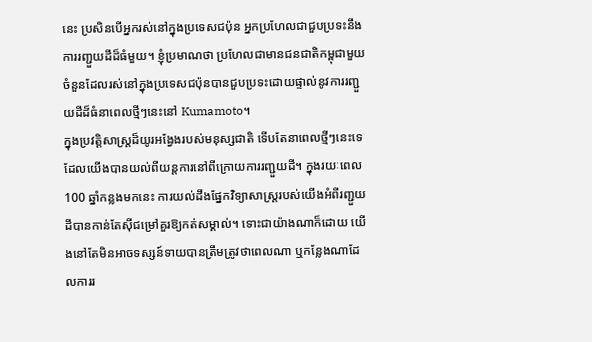នេះ ប្រសិនបើអ្នករស់នៅក្នុងប្រទេសជប៉ុន អ្នកប្រហែលជាជួបប្រទះនឹងការរញ្ជួយដីដ៏ធំមួយ។ ខ្ញុំប្រមាណថា ប្រហែលជាមានជនជាតិកម្ពុជាមួយចំនួនដែលរស់នៅក្នុងប្រទេសជប៉ុនបានជួបប្រទះដោយផ្ទាល់នូវការរញ្ជួយដីដ៏ធំនាពេលថ្មីៗនេះនៅ Kumamoto។
ក្នុងប្រវត្តិសាស្ត្រដ៏យូរអង្វែងរបស់មនុស្សជាតិ ទើបតែនាពេលថ្មីៗនេះទេ ដែលយើងបានយល់ពីយន្តការនៅពីក្រោយការរញ្ជួយដី។ ក្នុងរយៈពេល 100 ឆ្នាំកន្លងមកនេះ ការយល់ដឹងផ្នែកវិទ្យាសាស្ត្ររបស់យើងអំពីរញ្ជួយដីបានកាន់តែស៊ីជម្រៅគួរឱ្យកត់សម្គាល់។ ទោះជាយ៉ាងណាក៏ដោយ យើងនៅតែមិនអាចទស្សន៍ទាយបានត្រឹមត្រូវថាពេលណា ឬកន្លែងណាដែលការរ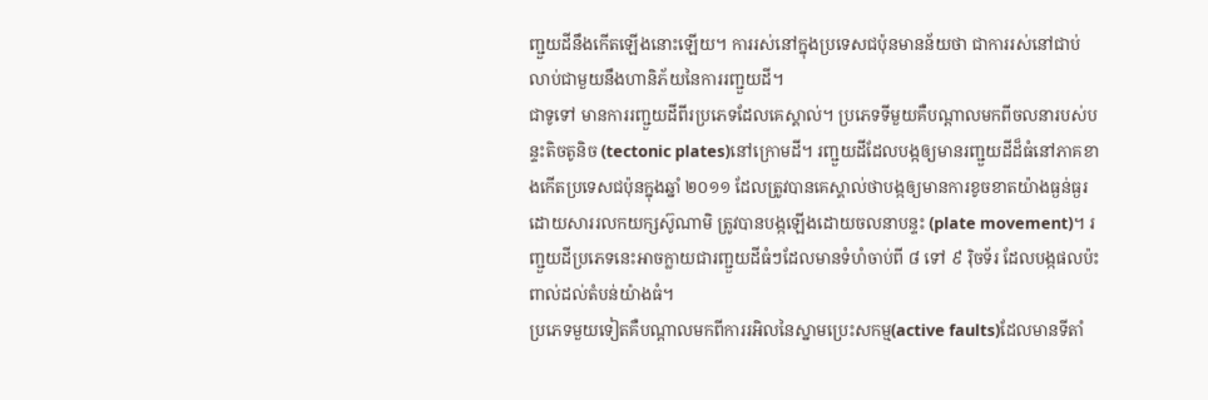ញ្ជួយដីនឹងកើតឡើងនោះឡើយ។ ការរស់នៅក្នុងប្រទេសជប៉ុនមានន័យថា ជាការរស់នៅជាប់លាប់ជាមួយនឹងហានិភ័យនៃការរញ្ជួយដី។
ជាទូទៅ មានការរញ្ជួយដីពីរប្រភេទដែលគេស្គាល់។ ប្រភេទទីមួយគឺបណ្តាលមកពីចលនារបស់បន្ទះតិចតូនិច (tectonic plates)នៅក្រោមដី។ រញ្ជួយដីដែលបង្កឲ្យមានរញ្ជួយដីដ៏ធំនៅភាគខាងកើតប្រទេសជប៉ុនក្នុងឆ្នាំ ២០១១ ដែលត្រូវបានគេស្គាល់ថាបង្កឲ្យមានការខូចខាតយ៉ាងធ្ងន់ធ្ងរដោយសាររលកយក្សស៊ូណាមិ ត្រូវបានបង្កឡើងដោយចលនាបន្ទះ (plate movement)។ រញ្ជួយដីប្រភេទនេះអាចក្លាយជារញ្ជួយដីធំៗដែលមានទំហំចាប់ពី ៨ ទៅ ៩ រ៉ិចទ័រ ដែលបង្កផលប៉ះពាល់ដល់តំបន់យ៉ាងធំ។
ប្រភេទមួយទៀតគឺបណ្តាលមកពីការរអិលនៃស្នាមប្រេះសកម្ម(active faults)ដែលមានទីតាំ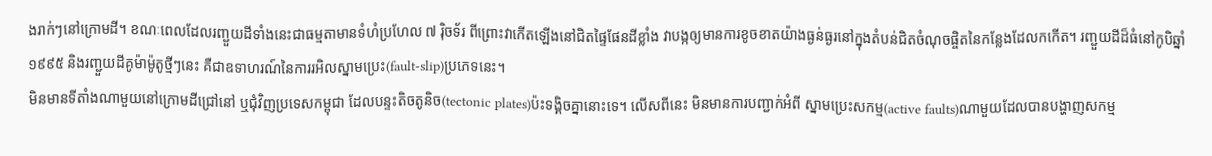ងរាក់ៗនៅក្រោមដី។ ខណៈពេលដែលរញ្ជួយដីទាំងនេះជាធម្មតាមានទំហំប្រហែល ៧ រ៉ិចទ័រ ពីព្រោះវាកើតឡើងនៅជិតផ្ទៃផែនដីខ្លាំង វាបង្កឲ្យមានការខូចខាតយ៉ាងធ្ងន់ធ្ងរនៅក្នុងតំបន់ជិតចំណុចផ្ចិតនៃកន្លែងដែលកកើត។ រញ្ជួយដីដ៏ធំនៅកូបិឆ្នាំ ១៩៩៥ និងរញ្ជួយដីគូម៉ាម៉ូតូថ្មីៗនេះ គឺជាឧទាហរណ៍នៃការរអិលស្នាមប្រេះ(fault-slip)ប្រភេទនេះ។
មិនមានទីតាំងណាមួយនៅក្រោមដីជ្រៅនៅ ឬជុំវិញប្រទេសកម្ពុជា ដែលបន្ទះតិចតូនិច(tectonic plates)ប៉ះទង្គិចគ្នានោះទេ។ លើសពីនេះ មិនមានការបញ្ជាក់អំពី ស្នាមប្រេះសកម្ម(active faults)ណាមួយដែលបានបង្ហាញសកម្ម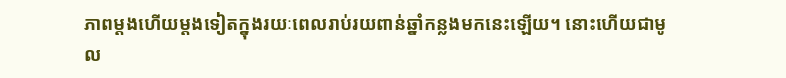ភាពម្តងហើយម្តងទៀតក្នុងរយៈពេលរាប់រយពាន់ឆ្នាំកន្លងមកនេះឡើយ។ នោះហើយជាមូល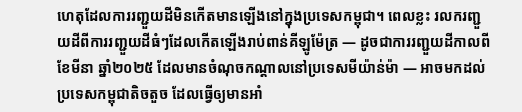ហេតុដែលការរញ្ជួយដីមិនកើតមានឡើងនៅក្នុងប្រទេសកម្ពុជា។ ពេលខ្លះ រលករញ្ជួយដីពីការរញ្ជួយដីធំៗដែលកើតឡើងរាប់ពាន់គីឡូម៉ែត្រ — ដូចជាការរញ្ជួយដីកាលពីខែមីនា ឆ្នាំ២០២៥ ដែលមានចំណុចកណ្តាលនៅប្រទេសមីយ៉ាន់ម៉ា — អាចមកដល់ប្រទេសកម្ពុជាតិចតួច ដែលធ្វើឲ្យមានអាំ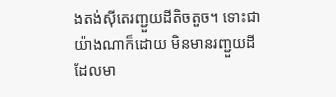ងតង់ស៊ីតេរញ្ជួយដីតិចតួច។ ទោះជាយ៉ាងណាក៏ដោយ មិនមានរញ្ជួយដីដែលមា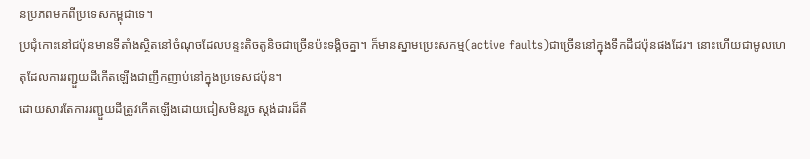នប្រភពមកពីប្រទេសកម្ពុជាទេ។
ប្រជុំកោះនៅជប៉ុនមានទីតាំងស្ថិតនៅចំណុចដែលបន្ទះតិចតូនិចជាច្រើនប៉ះទង្គិចគ្នា។ ក៏មានស្នាមប្រេះសកម្ម(active faults)ជាច្រើននៅក្នុងទឹកដីជប៉ុនផងដែរ។ នោះហើយជាមូលហេតុដែលការរញ្ជួយដីកើតឡើងជាញឹកញាប់នៅក្នុងប្រទេសជប៉ុន។
ដោយសារតែការរញ្ជួយដីត្រូវកើតឡើងដោយជៀសមិនរួច ស្តង់ដារដ៏តឹ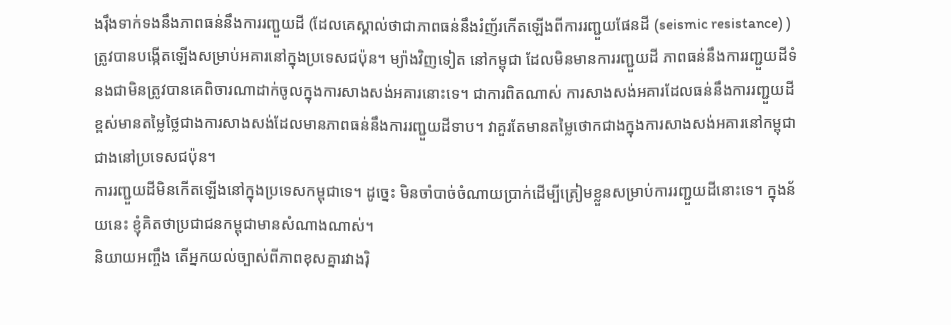ងរ៉ឹងទាក់ទងនឹងភាពធន់នឹងការរញ្ជួយដី (ដែលគេស្គាល់ថាជាភាពធន់នឹងរំញ័រកើតឡើងពីការរញ្ជួយផែនដី (seismic resistance) ) ត្រូវបានបង្កើតឡើងសម្រាប់អគារនៅក្នុងប្រទេសជប៉ុន។ ម្យ៉ាងវិញទៀត នៅកម្ពុជា ដែលមិនមានការរញ្ជួយដី ភាពធន់នឹងការរញ្ជួយដីទំនងជាមិនត្រូវបានគេពិចារណាដាក់ចូលក្នុងការសាងសង់អគារនោះទេ។ ជាការពិតណាស់ ការសាងសង់អគារដែលធន់នឹងការរញ្ជួយដីខ្ពស់មានតម្លៃថ្លៃជាងការសាងសង់ដែលមានភាពធន់នឹងការរញ្ជួយដីទាប។ វាគួរតែមានតម្លៃថោកជាងក្នុងការសាងសង់អគារនៅកម្ពុជាជាងនៅប្រទេសជប៉ុន។
ការរញ្ជួយដីមិនកើតឡើងនៅក្នុងប្រទេសកម្ពុជាទេ។ ដូច្នេះ មិនចាំបាច់ចំណាយប្រាក់ដើម្បីត្រៀមខ្លួនសម្រាប់ការរញ្ជួយដីនោះទេ។ ក្នុងន័យនេះ ខ្ញុំគិតថាប្រជាជនកម្ពុជាមានសំណាងណាស់។
និយាយអញ្ចឹង តើអ្នកយល់ច្បាស់ពីភាពខុសគ្នារវាងរ៉ិ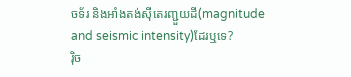ចទ័រ និងអាំងតង់ស៊ីតេរញ្ជួយដី(magnitude and seismic intensity)ដែរឬទេ?
រ៉ិច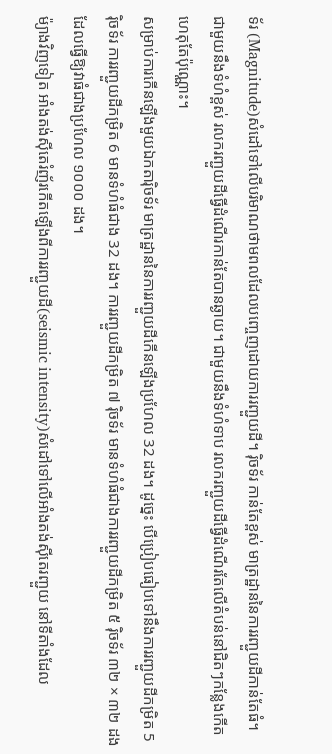ទ័រ (Magnitude)សំដៅទៅលើបរិមាណថាមពលដែលបញ្ចេញដោយការរញ្ជួយដី។ រ៉ិចទ័រ កាន់តែខ្ពស់ មាត្រដ្ឋាននៃការរញ្ជួយដីកាន់តែធំ។ ជាមួយនឹងទំហំខ្ពស់ រលករញ្ជួយដីធ្វើដំណើរកាន់តែបានឆ្ងាយ។ ជាមួយនឹងទំហំទាប រលករញ្ជួយដីធ្វើដំណើរតែលើតំបន់នៅជិតៗកន្លែងកើតហេតុតែប៉ុណ្ណោះ។
សម្រាប់ការកើនឡើងមួយឯកតារ៉ិចទ័រ មាត្រដ្ឋាននៃការរញ្ជួយដីកើនឡើងប្រហែល 32 ដង។ ដូច្នេះ បើប្រៀបធៀបទៅនឹងការរញ្ជួយដីកម្រិត 5 រ៉ិចទ័រ ការរញ្ជួយដីកម្រិត 6 មានទំហំធំជាង 32 ដង។ ការរញ្ជួយដីកម្រិត ៧ រ៉ិចទ័រ មានទំហំធំជាងការរញ្ជួយដីកម្រិត ៥ រ៉ិចទ័រ ៣២ × ៣២ ដង ដែលធ្វើឱ្យវាធំជាងប្រហែល ១០០០ ដង។
ម៉្យាងវិញទៀត អាំងតង់ស៊ីតេរំញ័រកើតឡើងពីការរញ្ជួយដី(seismic intensity)សំដៅទៅលើអាំងតង់ស៊ីតេរញ្ជួយ នៅទីតាំងដែល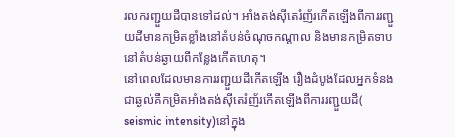រលករញ្ជួយដីបានទៅដល់។ អាំងតង់ស៊ីតេរំញ័រកើតឡើងពីការរញ្ជួយដីមានកម្រិតខ្លាំងនៅតំបន់ចំណុចកណ្តាល និងមានកម្រិតទាបនៅតំបន់ឆ្ងាយពីកន្លែងកើតហេតុ។
នៅពេលដែលមានការរញ្ជួយដីកើតឡើង រឿងដំបូងដែលអ្នកទំនងជាឆ្ងល់គឺកម្រិតអាំងតង់ស៊ីតេរំញ័រកើតឡើងពីការរញ្ជួយដី( seismic intensity)នៅក្នុង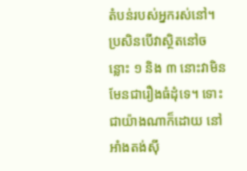តំបន់របស់អ្នករស់នៅ។
ប្រសិនបើវាស្ថិតនៅចន្លោះ ១ និង ៣ នោះវាមិនមែនជារឿងធំដុំទេ។ ទោះជាយ៉ាងណាក៏ដោយ នៅអាំងតង់ស៊ី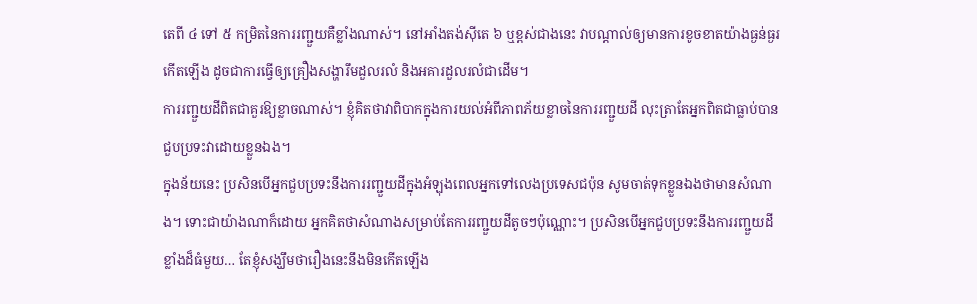តេពី ៤ ទៅ ៥ កម្រិតនៃការរញ្ជួយគឺខ្លាំងណាស់។ នៅអាំងតង់ស៊ីតេ ៦ ឬខ្ពស់ជាងនេះ វាបណ្ដាល់ឲ្យមានការខូចខាតយ៉ាងធ្ងន់ធ្ងរកើតឡើង ដូចជាការធ្វើឲ្យគ្រឿងសង្ហារឹមដួលរលំ និងអគារដួលរលំជាដើម។
ការរញ្ជួយដីពិតជាគួរឱ្យខ្លាចណាស់។ ខ្ញុំគិតថាវាពិបាកក្នុងការយល់អំពីភាពភ័យខ្លាចនៃការរញ្ជួយដី លុះត្រាតែអ្នកពិតជាធ្លាប់បានជួបប្រទះវាដោយខ្លួនឯង។
ក្នុងន័យនេះ ប្រសិនបើអ្នកជួបប្រទះនឹងការរញ្ជួយដីក្នុងអំឡុងពេលអ្នកទៅលេងប្រទេសជប៉ុន សូមចាត់ទុកខ្លួនឯងថាមានសំណាង។ ទោះជាយ៉ាងណាក៏ដោយ អ្នកគិតថាសំណាងសម្រាប់តែការរញ្ជួយដីតូចៗប៉ុណ្ណោះ។ ប្រសិនបើអ្នកជួបប្រទះនឹងការរញ្ជួយដីខ្លាំងដ៏ធំមួយ… តែខ្ញុំសង្ឃឹមថារឿងនេះនឹងមិនកើតឡើង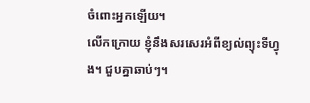ចំពោះអ្នកឡើយ។
លើកក្រោយ ខ្ញុំនឹងសរសេរអំពីខ្យល់ព្យុះទីហ្វុង។ ជួបគ្នាឆាប់ៗ។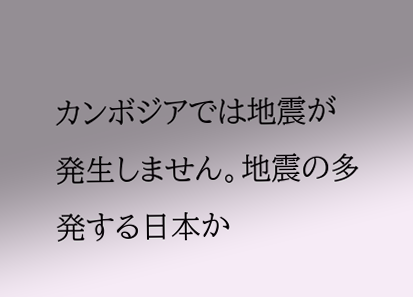カンボジアでは地震が発生しません。地震の多発する日本か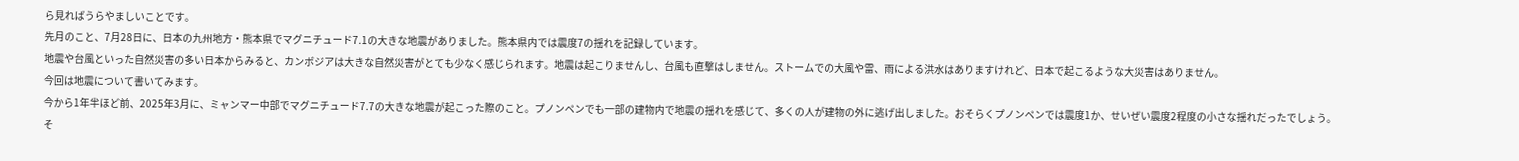ら見ればうらやましいことです。
先月のこと、7月28日に、日本の九州地方・熊本県でマグニチュード7.1の大きな地震がありました。熊本県内では震度7の揺れを記録しています。
地震や台風といった自然災害の多い日本からみると、カンボジアは大きな自然災害がとても少なく感じられます。地震は起こりませんし、台風も直撃はしません。ストームでの大風や雷、雨による洪水はありますけれど、日本で起こるような大災害はありません。
今回は地震について書いてみます。
今から1年半ほど前、2025年3月に、ミャンマー中部でマグニチュード7.7の大きな地震が起こった際のこと。プノンペンでも一部の建物内で地震の揺れを感じて、多くの人が建物の外に逃げ出しました。おそらくプノンペンでは震度1か、せいぜい震度2程度の小さな揺れだったでしょう。そ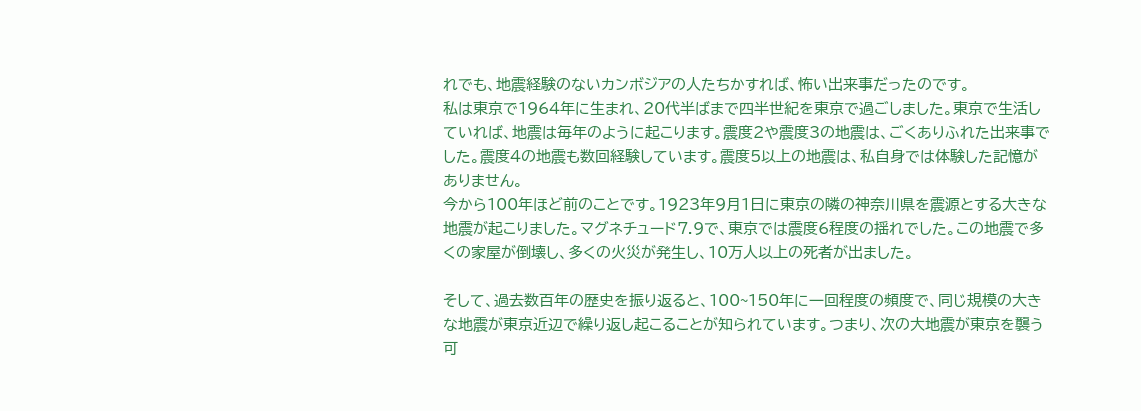れでも、地震経験のないカンボジアの人たちかすれば、怖い出来事だったのです。
私は東京で1964年に生まれ、20代半ばまで四半世紀を東京で過ごしました。東京で生活していれば、地震は毎年のように起こります。震度2や震度3の地震は、ごくありふれた出来事でした。震度4の地震も数回経験しています。震度5以上の地震は、私自身では体験した記憶がありません。
今から100年ほど前のことです。1923年9月1日に東京の隣の神奈川県を震源とする大きな地震が起こりました。マグネチュード7.9で、東京では震度6程度の揺れでした。この地震で多くの家屋が倒壊し、多くの火災が発生し、10万人以上の死者が出ました。

そして、過去数百年の歴史を振り返ると、100~150年に一回程度の頻度で、同じ規模の大きな地震が東京近辺で繰り返し起こることが知られています。つまり、次の大地震が東京を襲う可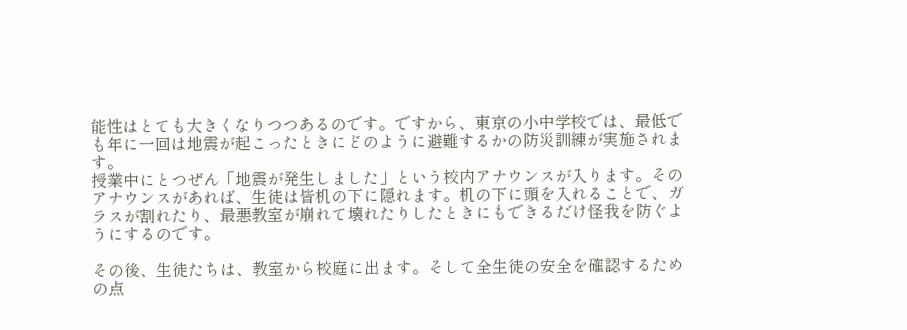能性はとても大きくなりつつあるのです。ですから、東京の小中学校では、最低でも年に一回は地震が起こったときにどのように避難するかの防災訓練が実施されます。
授業中にとつぜん「地震が発生しました」という校内アナウンスが入ります。そのアナウンスがあれば、生徒は皆机の下に隠れます。机の下に頭を入れることで、ガラスが割れたり、最悪教室が崩れて壊れたりしたときにもできるだけ怪我を防ぐようにするのです。

その後、生徒たちは、教室から校庭に出ます。そして全生徒の安全を確認するための点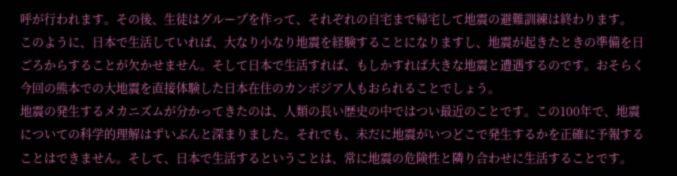呼が行われます。その後、生徒はグループを作って、それぞれの自宅まで帰宅して地震の避難訓練は終わります。
このように、日本で生活していれば、大なり小なり地震を経験することになりますし、地震が起きたときの準備を日ごろからすることが欠かせません。そして日本で生活すれば、もしかすれば大きな地震と遭遇するのです。おそらく今回の熊本での大地震を直接体験した日本在住のカンボジア人もおられることでしょう。
地震の発生するメカニズムが分かってきたのは、人類の長い歴史の中ではつい最近のことです。この100年で、地震についての科学的理解はずいぶんと深まりました。それでも、未だに地震がいつどこで発生するかを正確に予報することはできません。そして、日本で生活するということは、常に地震の危険性と隣り合わせに生活することです。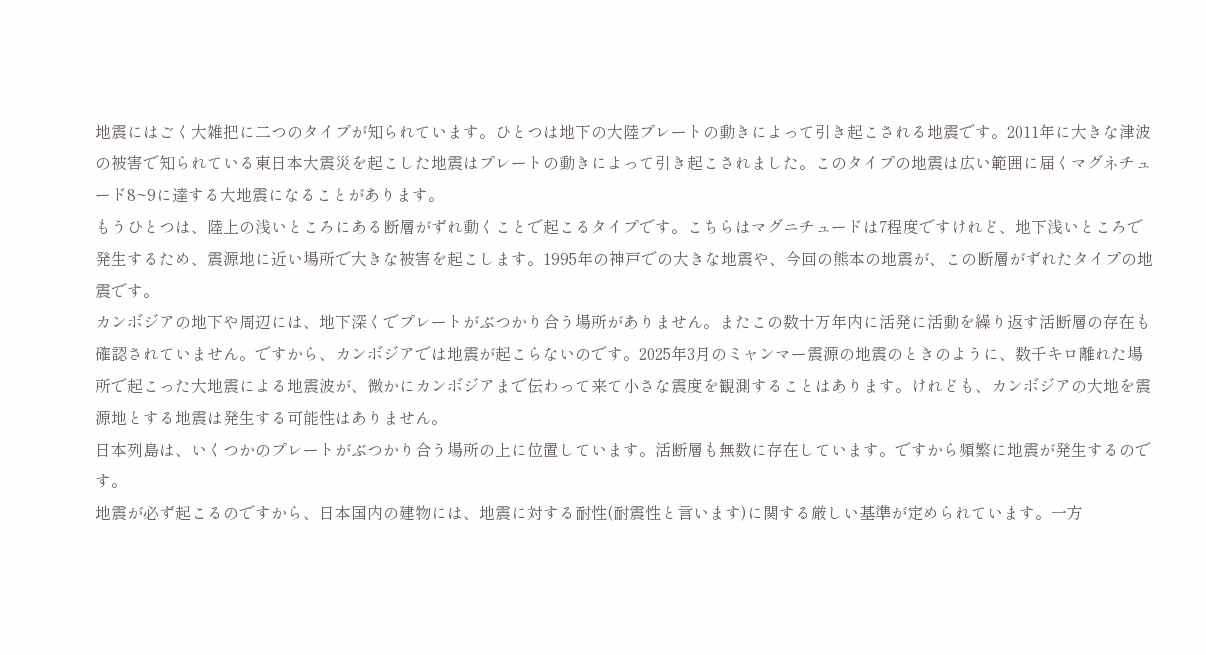地震にはごく大雑把に二つのタイプが知られています。ひとつは地下の大陸プレートの動きによって引き起こされる地震です。2011年に大きな津波の被害で知られている東日本大震災を起こした地震はプレートの動きによって引き起こされました。このタイプの地震は広い範囲に届くマグネチュード8~9に達する大地震になることがあります。
もうひとつは、陸上の浅いところにある断層がずれ動くことで起こるタイプです。こちらはマグニチュードは7程度ですけれど、地下浅いところで発生するため、震源地に近い場所で大きな被害を起こします。1995年の神戸での大きな地震や、今回の熊本の地震が、この断層がずれたタイプの地震です。
カンボジアの地下や周辺には、地下深くでプレートがぶつかり合う場所がありません。またこの数十万年内に活発に活動を繰り返す活断層の存在も確認されていません。ですから、カンボジアでは地震が起こらないのです。2025年3月のミャンマー震源の地震のときのように、数千キロ離れた場所で起こった大地震による地震波が、微かにカンボジアまで伝わって来て小さな震度を観測することはあります。けれども、カンボジアの大地を震源地とする地震は発生する可能性はありません。
日本列島は、いくつかのプレートがぶつかり合う場所の上に位置しています。活断層も無数に存在しています。ですから頻繁に地震が発生するのです。
地震が必ず起こるのですから、日本国内の建物には、地震に対する耐性(耐震性と言います)に関する厳しい基準が定められています。一方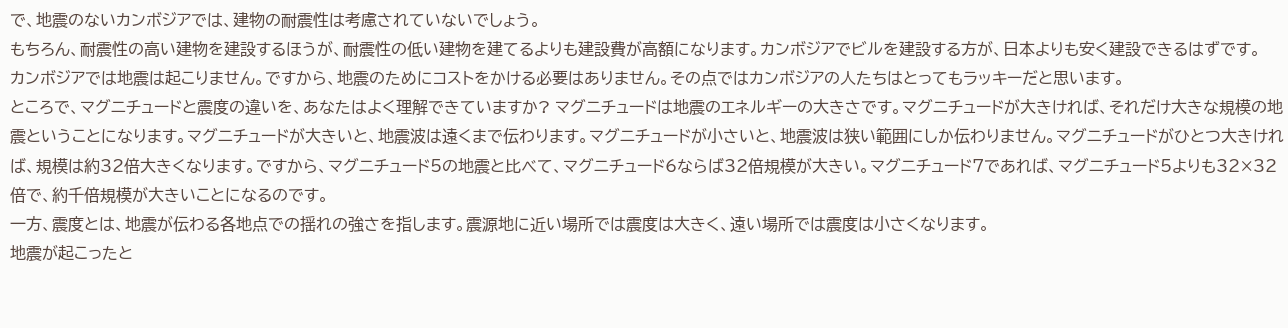で、地震のないカンボジアでは、建物の耐震性は考慮されていないでしょう。
もちろん、耐震性の高い建物を建設するほうが、耐震性の低い建物を建てるよりも建設費が高額になります。カンボジアでビルを建設する方が、日本よりも安く建設できるはずです。
カンボジアでは地震は起こりません。ですから、地震のためにコストをかける必要はありません。その点ではカンボジアの人たちはとってもラッキーだと思います。
ところで、マグニチュードと震度の違いを、あなたはよく理解できていますか? マグニチュードは地震のエネルギーの大きさです。マグニチュードが大きければ、それだけ大きな規模の地震ということになります。マグニチュードが大きいと、地震波は遠くまで伝わります。マグニチュードが小さいと、地震波は狭い範囲にしか伝わりません。マグニチュードがひとつ大きければ、規模は約32倍大きくなります。ですから、マグニチュード5の地震と比べて、マグニチュード6ならば32倍規模が大きい。マグニチュード7であれば、マグニチュード5よりも32×32倍で、約千倍規模が大きいことになるのです。
一方、震度とは、地震が伝わる各地点での揺れの強さを指します。震源地に近い場所では震度は大きく、遠い場所では震度は小さくなります。
地震が起こったと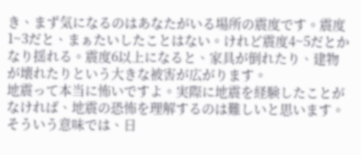き、まず気になるのはあなたがいる場所の震度です。震度1~3だと、まぁたいしたことはない。けれど震度4~5だとかなり揺れる。震度6以上になると、家具が倒れたり、建物が壊れたりという大きな被害が広がります。
地震って本当に怖いですよ。実際に地震を経験したことがなければ、地震の恐怖を理解するのは難しいと思います。
そういう意味では、日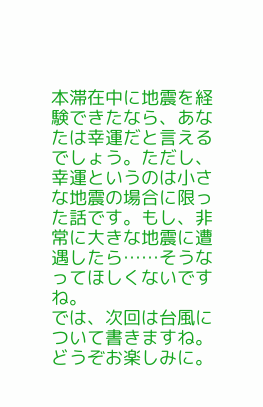本滞在中に地震を経験できたなら、あなたは幸運だと言えるでしょう。ただし、幸運というのは小さな地震の場合に限った話です。もし、非常に大きな地震に遭遇したら……そうなってほしくないですね。
では、次回は台風について書きますね。どうぞお楽しみに。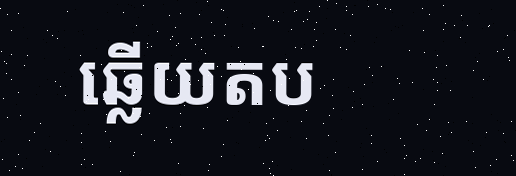ឆ្លើយតប